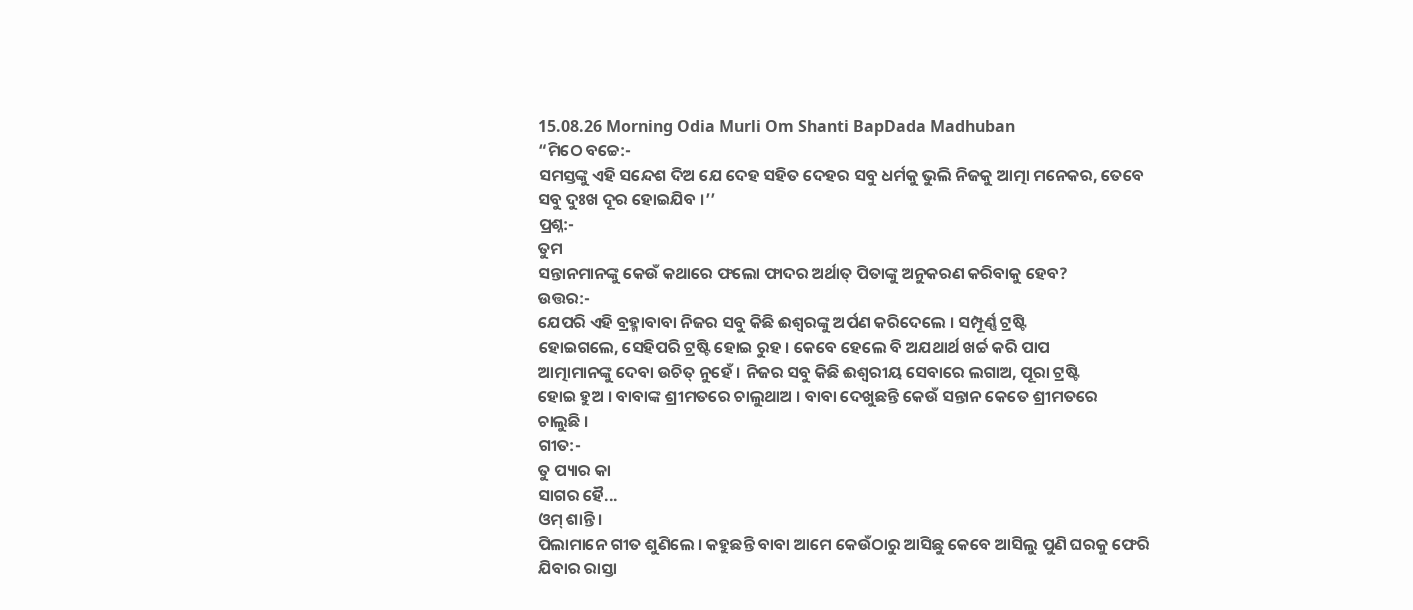15.08.26 Morning Odia Murli Om Shanti BapDada Madhuban
“ମିଠେ ବଚ୍ଚେ:-
ସମସ୍ତଙ୍କୁ ଏହି ସନ୍ଦେଶ ଦିଅ ଯେ ଦେହ ସହିତ ଦେହର ସବୁ ଧର୍ମକୁ ଭୁଲି ନିଜକୁ ଆତ୍ମା ମନେକର, ତେବେ
ସବୁ ଦୁଃଖ ଦୂର ହୋଇଯିବ ।’’
ପ୍ରଶ୍ନ:-
ତୁମ
ସନ୍ତାନମାନଙ୍କୁ କେଉଁ କଥାରେ ଫଲୋ ଫାଦର ଅର୍ଥାତ୍ ପିତାଙ୍କୁ ଅନୁକରଣ କରିବାକୁ ହେବ?
ଉତ୍ତର:-
ଯେପରି ଏହି ବ୍ରହ୍ମାବାବା ନିଜର ସବୁ କିଛି ଈଶ୍ୱରଙ୍କୁ ଅର୍ପଣ କରିଦେଲେ । ସମ୍ପୂର୍ଣ୍ଣ ଟ୍ରଷ୍ଟି
ହୋଇଗଲେ, ସେହିପରି ଟ୍ରଷ୍ଟି ହୋଇ ରୁହ । କେବେ ହେଲେ ବି ଅଯଥାର୍ଥ ଖର୍ଚ୍ଚ କରି ପାପ
ଆତ୍ମାମାନଙ୍କୁ ଦେବା ଉଚିତ୍ ନୁହେଁ । ନିଜର ସବୁ କିଛି ଈଶ୍ୱରୀୟ ସେବାରେ ଲଗାଅ, ପୂରା ଟ୍ରଷ୍ଟି
ହୋଇ ହୁଅ । ବାବାଙ୍କ ଶ୍ରୀମତରେ ଚାଲୁଥାଅ । ବାବା ଦେଖୁଛନ୍ତି କେଉଁ ସନ୍ତାନ କେତେ ଶ୍ରୀମତରେ
ଚାଲୁଛି ।
ଗୀତ:-
ତୁ ପ୍ୟାର କା
ସାଗର ହୈ...
ଓମ୍ ଶାନ୍ତି ।
ପିଲାମାନେ ଗୀତ ଶୁଣିଲେ । କହୁଛନ୍ତି ବାବା ଆମେ କେଉଁଠାରୁ ଆସିଛୁ କେବେ ଆସିଲୁ ପୁଣି ଘରକୁ ଫେରି
ଯିବାର ରାସ୍ତା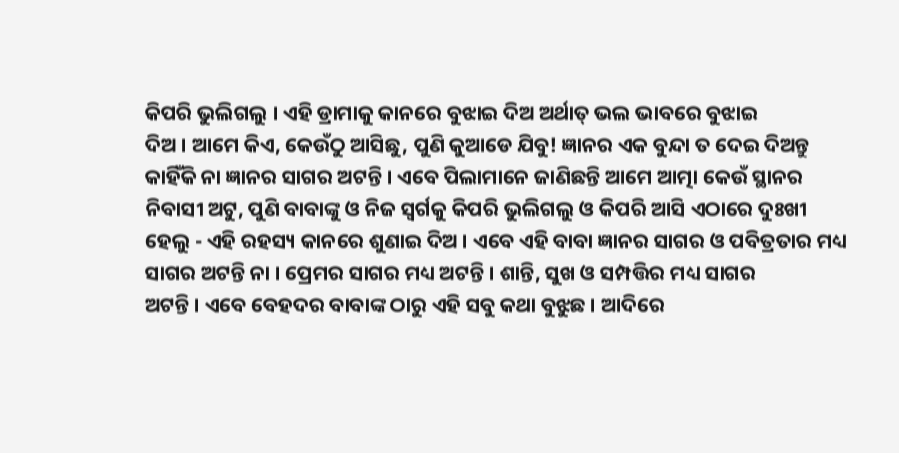କିପରି ଭୁଲିଗଲୁ । ଏହି ଡ୍ରାମାକୁ କାନରେ ବୁଝାଇ ଦିଅ ଅର୍ଥାତ୍ ଭଲ ଭାବରେ ବୁଝାଇ
ଦିଅ । ଆମେ କିଏ, କେଉଁଠୁ ଆସିଛୁ, ପୁଣି କୁଆଡେ ଯିବୁ! ଜ୍ଞାନର ଏକ ବୁନ୍ଦା ତ ଦେଇ ଦିଅନ୍ତୁ
କାହିଁକି ନା ଜ୍ଞାନର ସାଗର ଅଟନ୍ତି । ଏବେ ପିଲାମାନେ ଜାଣିଛନ୍ତି ଆମେ ଆତ୍ମା କେଉଁ ସ୍ଥାନର
ନିବାସୀ ଅଟୁ, ପୁଣି ବାବାଙ୍କୁ ଓ ନିଜ ସ୍ୱର୍ଗକୁ କିପରି ଭୁଲିଗଲୁ ଓ କିପରି ଆସି ଏଠାରେ ଦୁଃଖୀ
ହେଲୁ - ଏହି ରହସ୍ୟ କାନରେ ଶୁଣାଇ ଦିଅ । ଏବେ ଏହି ବାବା ଜ୍ଞାନର ସାଗର ଓ ପବିତ୍ରତାର ମଧ୍ୟ
ସାଗର ଅଟନ୍ତି ନା । ପ୍ରେମର ସାଗର ମଧ୍ୟ ଅଟନ୍ତି । ଶାନ୍ତି, ସୁଖ ଓ ସମ୍ପତ୍ତିର ମଧ୍ୟ ସାଗର
ଅଟନ୍ତି । ଏବେ ବେହଦର ବାବାଙ୍କ ଠାରୁ ଏହି ସବୁ କଥା ବୁଝୁଛ । ଆଦିରେ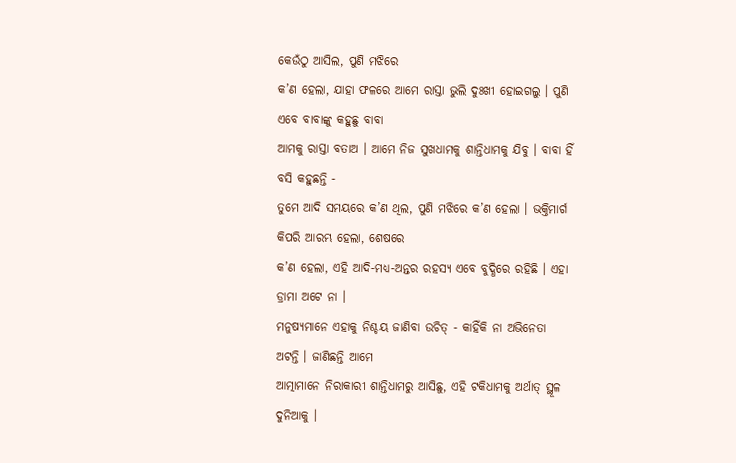କେଉଁଠୁ ଆସିଲ, ପୁଣି ମଝିରେ
କ’ଣ ହେଲା, ଯାହା ଫଳରେ ଆମେ ରାସ୍ତା ଭୁଲି ଦୁଃଖୀ ହୋଇଗଲୁ । ପୁଣି ଏବେ ବାବାଙ୍କୁ କହୁଛୁ ବାବା
ଆମକୁ ରାସ୍ତା ବତାଅ । ଆମେ ନିଜ ସୁଖଧାମକୁ ଶାନ୍ତିଧାମକୁ ଯିବୁ । ବାବା ହିଁ ବସି କହୁଛନ୍ତି -
ତୁମେ ଆଦି ସମୟରେ କ’ଣ ଥିଲ, ପୁଣି ମଝିରେ କ’ଣ ହେଲା । ଭକ୍ତିମାର୍ଗ କିପରି ଆରମ୍ଭ ହେଲା, ଶେଷରେ
କ’ଣ ହେଲା, ଏହି ଆଦି-ମଧ୍ୟ-ଅନ୍ତର ରହସ୍ୟ ଏବେ ବୁଦ୍ଧିରେ ରହିଛି । ଏହା ଡ୍ରାମା ଅଟେ ନା ।
ମନୁଷ୍ୟମାନେ ଏହାକୁ ନିଶ୍ଚୟ ଜାଣିବା ଉଚିତ୍ - କାହିଁକି ନା ଅଭିନେତା ଅଟନ୍ତି । ଜାଣିଛନ୍ତି ଆମେ
ଆତ୍ମାମାନେ ନିରାକାରୀ ଶାନ୍ତିଧାମରୁ ଆସିଛୁ, ଏହି ଟକିଧାମକୁ ଅର୍ଥାତ୍ ସ୍ଥୂଳ ଦୁନିଆକୁ ।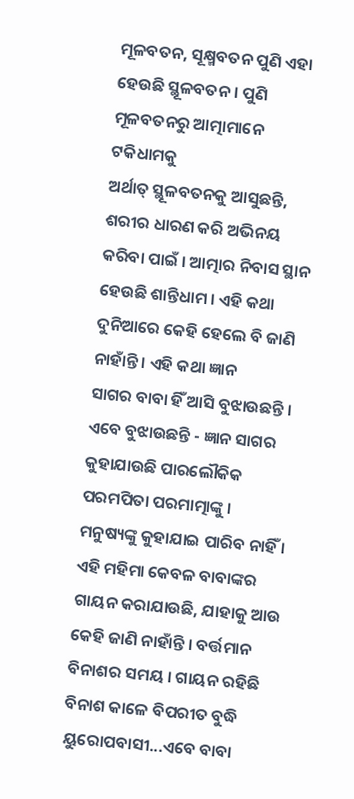ମୂଳବତନ, ସୂକ୍ଷ୍ମବତନ ପୁଣି ଏହା ହେଉଛି ସ୍ଥୂଳବତନ । ପୁଣି ମୂଳବତନରୁ ଆତ୍ମାମାନେ ଟକିଧାମକୁ
ଅର୍ଥାତ୍ ସ୍ଥୂଳବତନକୁ ଆସୁଛନ୍ତି, ଶରୀର ଧାରଣ କରି ଅଭିନୟ କରିବା ପାଇଁ । ଆତ୍ମାର ନିବାସ ସ୍ଥାନ
ହେଉଛି ଶାନ୍ତିଧାମ । ଏହି କଥା ଦୁନିଆରେ କେହି ହେଲେ ବି ଜାଣି ନାହାଁନ୍ତି । ଏହି କଥା ଜ୍ଞାନ
ସାଗର ବାବା ହିଁ ଆସି ବୁଝାଉଛନ୍ତି । ଏବେ ବୁଝାଉଛନ୍ତି - ଜ୍ଞାନ ସାଗର କୁହାଯାଉଛି ପାରଲୌକିକ
ପରମପିତା ପରମାତ୍ମାଙ୍କୁ । ମନୁଷ୍ୟଙ୍କୁ କୁହାଯାଇ ପାରିବ ନାହିଁ । ଏହି ମହିମା କେବଳ ବାବାଙ୍କର
ଗାୟନ କରାଯାଉଛି, ଯାହାକୁ ଆଉ କେହି ଜାଣି ନାହାଁନ୍ତି । ବର୍ତ୍ତମାନ ବିନାଶର ସମୟ । ଗାୟନ ରହିଛି
ବିନାଶ କାଳେ ବିପରୀତ ବୁଦ୍ଧି ୟୁରୋପବାସୀ...ଏବେ ବାବା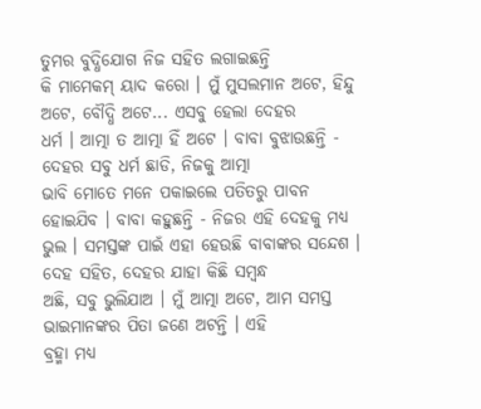ତୁମର ବୁଦ୍ଧିଯୋଗ ନିଜ ସହିତ ଲଗାଇଛନ୍ତି
କି ମାମେକମ୍ ୟାଦ କରୋ । ମୁଁ ମୁସଲମାନ ଅଟେ, ହିନ୍ଦୁ ଅଟେ, ବୌଦ୍ଧି ଅଟେ... ଏସବୁ ହେଲା ଦେହର
ଧର୍ମ । ଆତ୍ମା ତ ଆତ୍ମା ହିଁ ଅଟେ । ବାବା ବୁଝାଉଛନ୍ତି - ଦେହର ସବୁ ଧର୍ମ ଛାଡି, ନିଜକୁ ଆତ୍ମା
ଭାବି ମୋତେ ମନେ ପକାଇଲେ ପତିତରୁ ପାବନ ହୋଇଯିବ । ବାବା କହୁଛନ୍ତି - ନିଜର ଏହି ଦେହକୁ ମଧ୍ୟ
ଭୁଲ । ସମସ୍ତଙ୍କ ପାଇଁ ଏହା ହେଉଛି ବାବାଙ୍କର ସନ୍ଦେଶ । ଦେହ ସହିତ, ଦେହର ଯାହା କିଛି ସମ୍ବନ୍ଧ
ଅଛି, ସବୁ ଭୁଲିଯାଅ । ମୁଁ ଆତ୍ମା ଅଟେ, ଆମ ସମସ୍ତ ଭାଇମାନଙ୍କର ପିତା ଜଣେ ଅଟନ୍ତି । ଏହି
ବ୍ରହ୍ମା ମଧ୍ୟ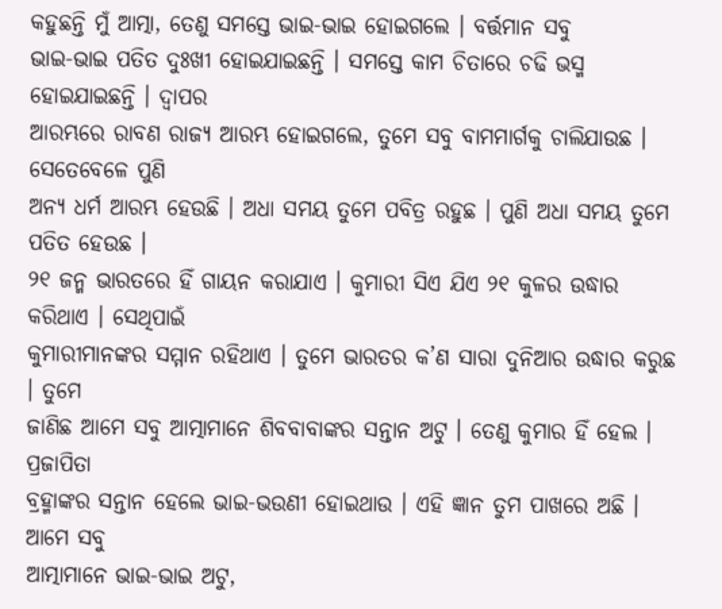କହୁଛନ୍ତି ମୁଁ ଆତ୍ମା, ତେଣୁ ସମସ୍ତେ ଭାଇ-ଭାଇ ହୋଇଗଲେ । ବର୍ତ୍ତମାନ ସବୁ
ଭାଇ-ଭାଇ ପତିତ ଦୁଃଖୀ ହୋଇଯାଇଛନ୍ତି । ସମସ୍ତେ କାମ ଚିତାରେ ଚଢି ଭସ୍ମ ହୋଇଯାଇଛନ୍ତି । ଦ୍ୱାପର
ଆରମ୍ଭରେ ରାବଣ ରାଜ୍ୟ ଆରମ୍ଭ ହୋଇଗଲେ, ତୁମେ ସବୁ ବାମମାର୍ଗକୁ ଚାଲିଯାଉଛ । ସେତେବେଳେ ପୁଣି
ଅନ୍ୟ ଧର୍ମ ଆରମ୍ଭ ହେଉଛି । ଅଧା ସମୟ ତୁମେ ପବିତ୍ର ରହୁଛ । ପୁଣି ଅଧା ସମୟ ତୁମେ ପତିତ ହେଉଛ ।
୨୧ ଜନ୍ମ ଭାରତରେ ହିଁ ଗାୟନ କରାଯାଏ । କୁମାରୀ ସିଏ ଯିଏ ୨୧ କୁଳର ଉଦ୍ଧାର କରିଥାଏ । ସେଥିପାଇଁ
କୁମାରୀମାନଙ୍କର ସମ୍ମାନ ରହିଥାଏ । ତୁମେ ଭାରତର କ’ଣ ସାରା ଦୁନିଆର ଉଦ୍ଧାର କରୁଛ । ତୁମେ
ଜାଣିଛ ଆମେ ସବୁ ଆତ୍ମାମାନେ ଶିବବାବାଙ୍କର ସନ୍ତାନ ଅଟୁ । ତେଣୁ କୁମାର ହିଁ ହେଲ । ପ୍ରଜାପିତା
ବ୍ରହ୍ମାଙ୍କର ସନ୍ତାନ ହେଲେ ଭାଇ-ଭଉଣୀ ହୋଇଥାଉ । ଏହି ଜ୍ଞାନ ତୁମ ପାଖରେ ଅଛି । ଆମେ ସବୁ
ଆତ୍ମାମାନେ ଭାଇ-ଭାଇ ଅଟୁ,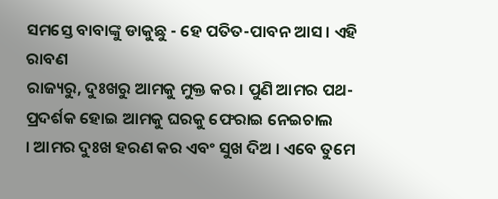ସମସ୍ତେ ବାବାଙ୍କୁ ଡାକୁଛୁ - ହେ ପତିତ-ପାବନ ଆସ । ଏହି ରାବଣ
ରାଜ୍ୟରୁ, ଦୁଃଖରୁ ଆମକୁ ମୁକ୍ତ କର । ପୁଣି ଆମର ପଥ-ପ୍ରଦର୍ଶକ ହୋଇ ଆମକୁ ଘରକୁ ଫେରାଇ ନେଇଚାଲ
। ଆମର ଦୁଃଖ ହରଣ କର ଏବଂ ସୁଖ ଦିଅ । ଏବେ ତୁମେ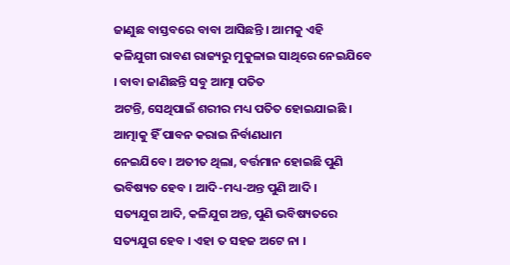ଜାଣୁଛ ବାସ୍ତବରେ ବାବା ଆସିଛନ୍ତି । ଆମକୁ ଏହି
କଳିଯୁଗୀ ରାବଣ ରାଜ୍ୟରୁ ମୁକୁଳାଇ ସାଥିରେ ନେଇଯିବେ । ବାବା ଜାଣିଛନ୍ତି ସବୁ ଆତ୍ମା ପତିତ
ଅଟନ୍ତି, ସେଥିପାଇଁ ଶରୀର ମଧ୍ୟ ପତିତ ହୋଇଯାଇଛି । ଆତ୍ମାକୁ ହିଁ ପାବନ କରାଇ ନିର୍ବାଣଧାମ
ନେଇଯିବେ । ଅତୀତ ଥିଲା, ବର୍ତ୍ତମାନ ହୋଇଛି ପୁଣି ଭବିଷ୍ୟତ ହେବ । ଆଦି-ମଧ୍ୟ-ଅନ୍ତ ପୁଣି ଆଦି ।
ସତ୍ୟଯୁଗ ଆଦି, କଳିଯୁଗ ଅନ୍ତ, ପୁଣି ଭବିଷ୍ୟତରେ ସତ୍ୟଯୁଗ ହେବ । ଏହା ତ ସହଜ ଅଟେ ନା ।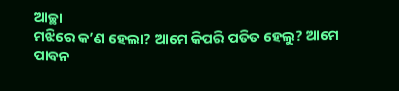ଆଚ୍ଛା
ମଝିରେ କ’ଣ ହେଲା? ଆମେ କିପରି ପତିତ ହେଲୁ? ଆମେ ପାବନ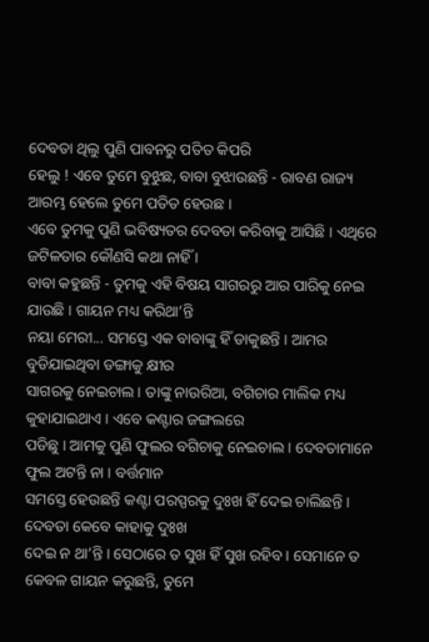ଦେବତା ଥିଲୁ ପୁଣି ପାବନରୁ ପତିତ କିପରି
ହେଲୁ ! ଏବେ ତୁମେ ବୁଝୁଛ, ବାବା ବୁଝାଉଛନ୍ତି - ରାବଣ ରାଜ୍ୟ ଆରମ୍ଭ ହେଲେ ତୁମେ ପତିତ ହେଉଛ ।
ଏବେ ତୁମକୁ ପୁଣି ଭବିଷ୍ୟତର ଦେବତା କରିବାକୁ ଆସିଛି । ଏଥିରେ ଜଟିଳତାର କୌଣସି କଥା ନାହିଁ ।
ବାବା କହୁଛନ୍ତି - ତୁମକୁ ଏହି ବିଷୟ ସାଗରରୁ ଆର ପାରିକୁ ନେଇ ଯାଉଛି । ଗାୟନ ମଧ୍ୟ କରିଥା’ନ୍ତି
ନୟା ମେରୀ... ସମସ୍ତେ ଏକ ବାବାଙ୍କୁ ହିଁ ଡାକୁଛନ୍ତି । ଆମର ବୁଡିଯାଇଥିବା ଡଙ୍ଗାକୁ କ୍ଷୀର
ସାଗରକୁ ନେଇଚାଲ । ତାଙ୍କୁ ନାଉରିଆ, ବଗିଚାର ମାଲିକ ମଧ୍ୟ କୁହାଯାଇଥାଏ । ଏବେ କଣ୍ଟାର ଜଙ୍ଗଲରେ
ପଡିଛୁ । ଆମକୁ ପୁଣି ଫୁଲର ବଗିଚାକୁ ନେଇଚାଲ । ଦେବତାମାନେ ଫୁଲ ଅଟନ୍ତି ନା । ବର୍ତ୍ତମାନ
ସମସ୍ତେ ହେଉଛନ୍ତି କଣ୍ଟା ପରସ୍ପରକୁ ଦୁଃଖ ହିଁ ଦେଇ ଚାଲିଛନ୍ତି । ଦେବତା କେବେ କାହାକୁ ଦୁଃଖ
ଦେଇ ନ ଥା’ନ୍ତି । ସେଠାରେ ତ ସୁଖ ହିଁ ସୁଖ ରହିବ । ସେମାନେ ତ କେବଳ ଗାୟନ କରୁଛନ୍ତି, ତୁମେ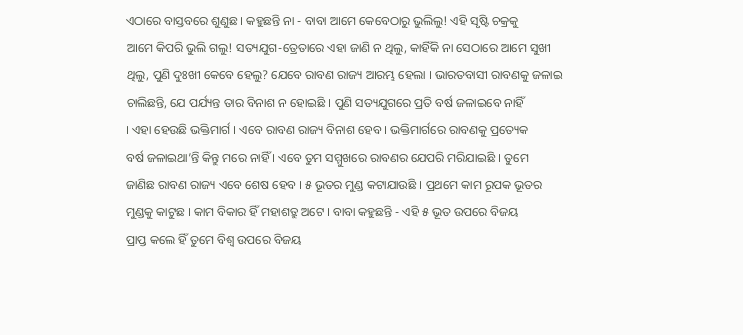ଏଠାରେ ବାସ୍ତବରେ ଶୁଣୁଛ । କହୁଛନ୍ତି ନା - ବାବା ଆମେ କେବେଠାରୁ ଭୁଲିଲୁ! ଏହି ସୃଷ୍ଟି ଚକ୍ରକୁ
ଆମେ କିପରି ଭୁଲି ଗଲୁ! ସତ୍ୟଯୁଗ-ତ୍ରେତାରେ ଏହା ଜାଣି ନ ଥିଲୁ, କାହିଁକି ନା ସେଠାରେ ଆମେ ସୁଖୀ
ଥିଲୁ, ପୁଣି ଦୁଃଖୀ କେବେ ହେଲୁ? ଯେବେ ରାବଣ ରାଜ୍ୟ ଆରମ୍ଭ ହେଲା । ଭାରତବାସୀ ରାବଣକୁ ଜଳାଇ
ଚାଲିଛନ୍ତି, ଯେ ପର୍ଯ୍ୟନ୍ତ ତାର ବିନାଶ ନ ହୋଇଛି । ପୁଣି ସତ୍ୟଯୁଗରେ ପ୍ରତି ବର୍ଷ ଜଳାଇବେ ନାହିଁ
। ଏହା ହେଉଛି ଭକ୍ତିମାର୍ଗ । ଏବେ ରାବଣ ରାଜ୍ୟ ବିନାଶ ହେବ । ଭକ୍ତିମାର୍ଗରେ ରାବଣକୁ ପ୍ରତ୍ୟେକ
ବର୍ଷ ଜଳାଇଥା’ନ୍ତି କିନ୍ତୁ ମରେ ନାହିଁ । ଏବେ ତୁମ ସମ୍ମୁଖରେ ରାବଣର ଯେପରି ମରିଯାଇଛି । ତୁମେ
ଜାଣିଛ ରାବଣ ରାଜ୍ୟ ଏବେ ଶେଷ ହେବ । ୫ ଭୂତର ମୁଣ୍ଡ କଟାଯାଉଛି । ପ୍ରଥମେ କାମ ରୂପକ ଭୂତର
ମୁଣ୍ଡକୁ କାଟୁଛ । କାମ ବିକାର ହିଁ ମହାଶତ୍ରୁ ଅଟେ । ବାବା କହୁଛନ୍ତି - ଏହି ୫ ଭୂତ ଉପରେ ବିଜୟ
ପ୍ରାପ୍ତ କଲେ ହିଁ ତୁମେ ବିଶ୍ୱ ଉପରେ ବିଜୟ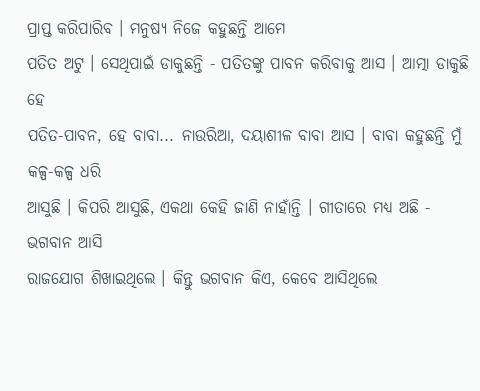ପ୍ରାପ୍ତ କରିପାରିବ । ମନୁଷ୍ୟ ନିଜେ କହୁଛନ୍ତି ଆମେ
ପତିତ ଅଟୁ । ସେଥିପାଇଁ ଡାକୁଛନ୍ତି - ପତିତଙ୍କୁ ପାବନ କରିବାକୁ ଆସ । ଆତ୍ମା ଡାକୁଛି ହେ
ପତିତ-ପାବନ, ହେ ବାବା... ନାଉରିଆ, ଦୟାଶୀଳ ବାବା ଆସ । ବାବା କହୁଛନ୍ତି ମୁଁ କଳ୍ପ-କଳ୍ପ ଧରି
ଆସୁଛି । କିପରି ଆସୁଛି, ଏକଥା କେହି ଜାଣି ନାହାଁନ୍ତି । ଗୀତାରେ ମଧ୍ୟ ଅଛି - ଭଗବାନ ଆସି
ରାଜଯୋଗ ଶିଖାଇଥିଲେ । କିନ୍ତୁ ଭଗବାନ କିଏ, କେବେ ଆସିଥିଲେ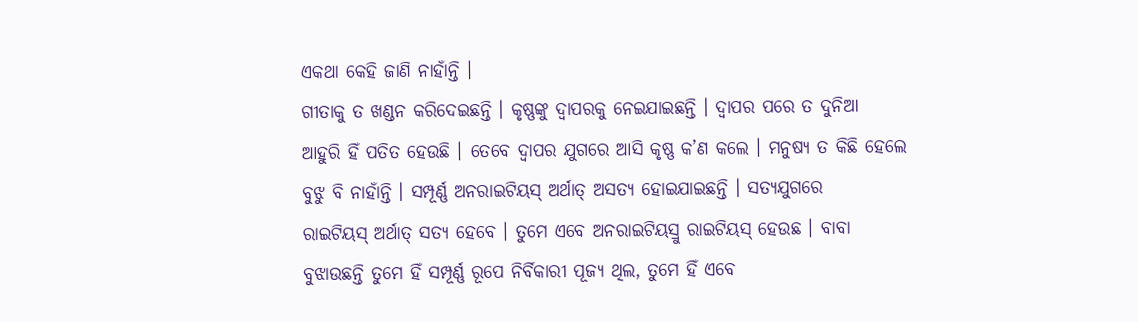ଏକଥା କେହି ଜାଣି ନାହାଁନ୍ତି ।
ଗୀତାକୁ ତ ଖଣ୍ଡନ କରିଦେଇଛନ୍ତି । କୃଷ୍ଣଙ୍କୁ ଦ୍ୱାପରକୁ ନେଇଯାଇଛନ୍ତି । ଦ୍ୱାପର ପରେ ତ ଦୁନିଆ
ଆହୁରି ହିଁ ପତିତ ହେଉଛି । ତେବେ ଦ୍ୱାପର ଯୁଗରେ ଆସି କୃଷ୍ଣ କ’ଣ କଲେ । ମନୁଷ୍ୟ ତ କିଛି ହେଲେ
ବୁଝୁ ବି ନାହାଁନ୍ତି । ସମ୍ପୂର୍ଣ୍ଣ ଅନରାଇଟିୟସ୍ ଅର୍ଥାତ୍ ଅସତ୍ୟ ହୋଇଯାଇଛନ୍ତି । ସତ୍ୟଯୁଗରେ
ରାଇଟିୟସ୍ ଅର୍ଥାତ୍ ସତ୍ୟ ହେବେ । ତୁମେ ଏବେ ଅନରାଇଟିୟସ୍ରୁ ରାଇଟିୟସ୍ ହେଉଛ । ବାବା
ବୁଝାଉଛନ୍ତି ତୁମେ ହିଁ ସମ୍ପୂର୍ଣ୍ଣ ରୂପେ ନିର୍ବିକାରୀ ପୂଜ୍ୟ ଥିଲ, ତୁମେ ହିଁ ଏବେ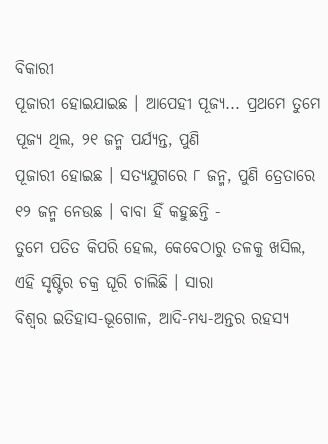ବିକାରୀ
ପୂଜାରୀ ହୋଇଯାଇଛ । ଆପେହୀ ପୂଜ୍ୟ... ପ୍ରଥମେ ତୁମେ ପୂଜ୍ୟ ଥିଲ, ୨୧ ଜନ୍ମ ପର୍ଯ୍ୟନ୍ତ, ପୁଣି
ପୂଜାରୀ ହୋଇଛ । ସତ୍ୟଯୁଗରେ ୮ ଜନ୍ମ, ପୁଣି ତ୍ରେତାରେ ୧୨ ଜନ୍ମ ନେଉଛ । ବାବା ହିଁ କହୁଛନ୍ତି -
ତୁମେ ପତିତ କିପରି ହେଲ, କେବେଠାରୁ ତଳକୁ ଖସିଲ, ଏହି ସୃଷ୍ଟିର ଚକ୍ର ଘୂରି ଚାଲିଛି । ସାରା
ବିଶ୍ୱର ଇତିହାସ-ଭୂଗୋଳ, ଆଦି-ମଧ୍ୟ-ଅନ୍ତର ରହସ୍ୟ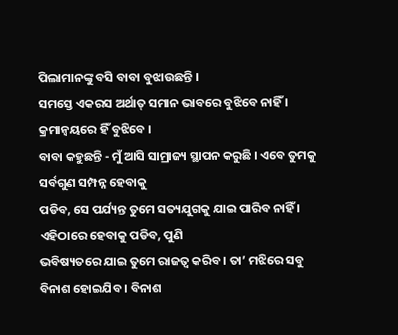ପିଲାମାନଙ୍କୁ ବସି ବାବା ବୁଝାଉଛନ୍ତି ।
ସମସ୍ତେ ଏକରସ ଅର୍ଥାତ୍ ସମାନ ଭାବରେ ବୁଝିବେ ନାହିଁ । କ୍ରମାନ୍ୱୟରେ ହିଁ ବୁଝିବେ ।
ବାବା କହୁଛନ୍ତି - ମୁଁ ଆସି ସାମ୍ରାଜ୍ୟ ସ୍ଥାପନ କରୁଛି । ଏବେ ତୁମକୁ ସର୍ବଗୁଣ ସମ୍ପନ୍ନ ହେବାକୁ
ପଡିବ, ସେ ପର୍ଯ୍ୟନ୍ତ ତୁମେ ସତ୍ୟଯୁଗକୁ ଯାଇ ପାରିବ ନାହିଁ । ଏହିଠାରେ ହେବାକୁ ପଡିବ, ପୁଣି
ଭବିଷ୍ୟତରେ ଯାଇ ତୁମେ ରାଜତ୍ୱ କରିବ । ତା’ ମଝିରେ ସବୁ ବିନାଶ ହୋଇଯିବ । ବିନାଶ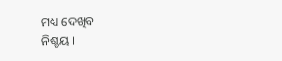ମଧ୍ୟ ଦେଖିବ
ନିଶ୍ଚୟ ।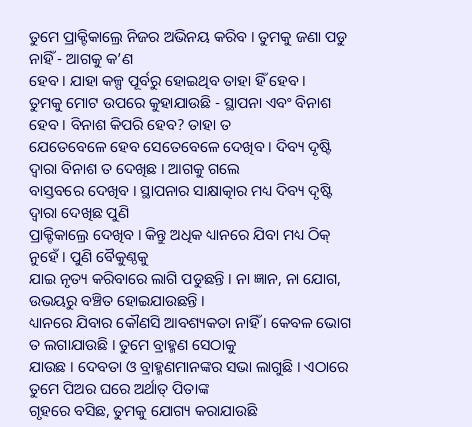ତୁମେ ପ୍ରାକ୍ଟିକାଲ୍ରେ ନିଜର ଅଭିନୟ କରିବ । ତୁମକୁ ଜଣା ପଡୁ ନାହିଁ - ଆଗକୁ କ’ଣ
ହେବ । ଯାହା କଳ୍ପ ପୂର୍ବରୁ ହୋଇଥିବ ତାହା ହିଁ ହେବ ।
ତୁମକୁ ମୋଟ ଉପରେ କୁହାଯାଉଛି - ସ୍ଥାପନା ଏବଂ ବିନାଶ ହେବ । ବିନାଶ କିପରି ହେବ? ତାହା ତ
ଯେତେବେଳେ ହେବ ସେତେବେଳେ ଦେଖିବ । ଦିବ୍ୟ ଦୃଷ୍ଟି ଦ୍ୱାରା ବିନାଶ ତ ଦେଖିଛ । ଆଗକୁ ଗଲେ
ବାସ୍ତବରେ ଦେଖିବ । ସ୍ଥାପନାର ସାକ୍ଷାତ୍କାର ମଧ୍ୟ ଦିବ୍ୟ ଦୃଷ୍ଟି ଦ୍ୱାରା ଦେଖିଛ ପୁଣି
ପ୍ରାକ୍ଟିକାଲ୍ରେ ଦେଖିବ । କିନ୍ତୁ ଅଧିକ ଧ୍ୟାନରେ ଯିବା ମଧ୍ୟ ଠିକ୍ ନୁହେଁ । ପୁଣି ବୈକୁଣ୍ଠକୁ
ଯାଇ ନୃତ୍ୟ କରିବାରେ ଲାଗି ପଡୁଛନ୍ତି । ନା ଜ୍ଞାନ, ନା ଯୋଗ, ଉଭୟରୁ ବଞ୍ଚିତ ହୋଇଯାଉଛନ୍ତି ।
ଧ୍ୟାନରେ ଯିବାର କୌଣସି ଆବଶ୍ୟକତା ନାହିଁ । କେବଳ ଭୋଗ ତ ଲଗାଯାଉଛି । ତୁମେ ବ୍ରାହ୍ମଣ ସେଠାକୁ
ଯାଉଛ । ଦେବତା ଓ ବ୍ରାହ୍ମଣମାନଙ୍କର ସଭା ଲାଗୁଛି । ଏଠାରେ ତୁମେ ପିଅର ଘରେ ଅର୍ଥାତ୍ ପିତାଙ୍କ
ଗୃହରେ ବସିଛ, ତୁମକୁ ଯୋଗ୍ୟ କରାଯାଉଛି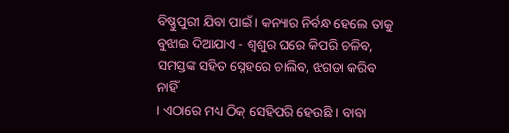ବିଷ୍ଣୁପୁରୀ ଯିବା ପାଇଁ । କନ୍ୟାର ନିର୍ବନ୍ଧ ହେଲେ ତାକୁ
ବୁଝାଇ ଦିଆଯାଏ - ଶ୍ୱଶୁର ଘରେ କିପରି ଚଳିବ, ସମସ୍ତଙ୍କ ସହିତ ସ୍ନେହରେ ଚାଲିବ, ଝଗଡା କରିବ ନାହିଁ
। ଏଠାରେ ମଧ୍ୟ ଠିକ୍ ସେହିପରି ହେଉଛି । ବାବା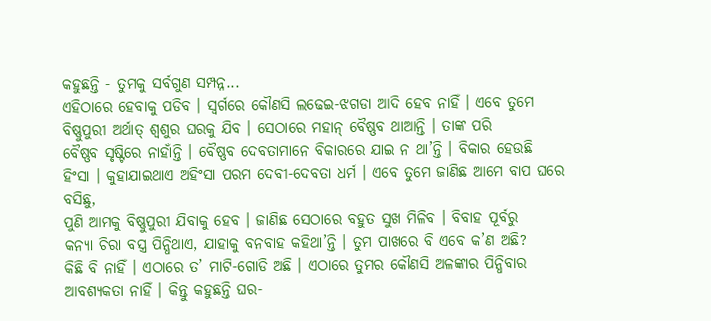କହୁଛନ୍ତି - ତୁମକୁ ସର୍ବଗୁଣ ସମ୍ପନ୍ନ...
ଏହିଠାରେ ହେବାକୁ ପଡିବ । ସ୍ୱର୍ଗରେ କୌଣସି ଲଢେଇ-ଝଗଡା ଆଦି ହେବ ନାହିଁ । ଏବେ ତୁମେ
ବିଷ୍ଣୁପୁରୀ ଅର୍ଥାତ୍ ଶ୍ୱଶୁର ଘରକୁ ଯିବ । ସେଠାରେ ମହାନ୍ ବୈଷ୍ଣବ ଥାଆନ୍ତି । ତାଙ୍କ ପରି
ବୈଷ୍ଣବ ସୃଷ୍ଟିରେ ନାହାଁନ୍ତି । ବୈଷ୍ଣବ ଦେବତାମାନେ ବିକାରରେ ଯାଇ ନ ଥା’ନ୍ତି । ବିକାର ହେଉଛି
ହିଂସା । କୁହାଯାଇଥାଏ ଅହିଂସା ପରମ ଦେବୀ-ଦେବତା ଧର୍ମ । ଏବେ ତୁମେ ଜାଣିଛ ଆମେ ବାପ ଘରେ ବସିଛୁ,
ପୁଣି ଆମକୁ ବିଷ୍ଣୁପୁରୀ ଯିବାକୁ ହେବ । ଜାଣିଛ ସେଠାରେ ବହୁତ ସୁଖ ମିଳିବ । ବିବାହ ପୂର୍ବରୁ
କନ୍ୟା ଚିରା ବସ୍ତ୍ର ପିନ୍ଧିଥାଏ, ଯାହାକୁ ବନବାହ କହିଥା’ନ୍ତି । ତୁମ ପାଖରେ ବି ଏବେ କ’ଣ ଅଛି?
କିଛି ବି ନାହିଁ । ଏଠାରେ ତ’ ମାଟି-ଗୋଡି ଅଛି । ଏଠାରେ ତୁମର କୌଣସି ଅଳଙ୍କାର ପିନ୍ଧିବାର
ଆବଶ୍ୟକତା ନାହିଁ । କିନ୍ତୁ କହୁଛନ୍ତି ଘର-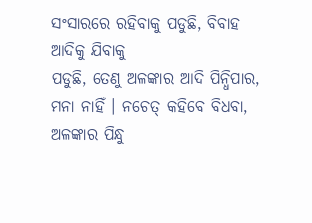ସଂସାରରେ ରହିବାକୁ ପଡୁଛି, ବିବାହ ଆଦିକୁ ଯିବାକୁ
ପଡୁଛି, ତେଣୁ ଅଳଙ୍କାର ଆଦି ପିନ୍ଧିପାର, ମନା ନାହିଁ । ନଚେତ୍ କହିବେ ବିଧବା, ଅଳଙ୍କାର ପିନ୍ଧୁ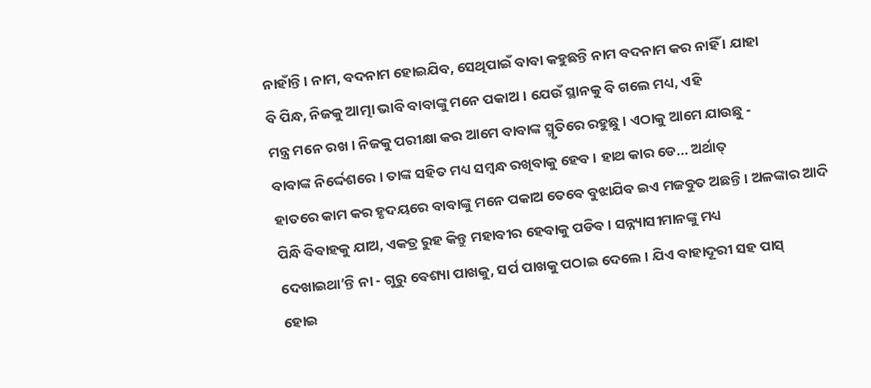ନାହାଁନ୍ତି । ନାମ, ବଦନାମ ହୋଇଯିବ, ସେଥିପାଇଁ ବାବା କହୁଛନ୍ତି ନାମ ବଦନାମ କର ନାହିଁ । ଯାହା
ବି ପିନ୍ଧ, ନିଜକୁ ଆତ୍ମା ଭାବି ବାବାଙ୍କୁ ମନେ ପକାଅ । ଯେଉଁ ସ୍ଥାନକୁ ବି ଗଲେ ମଧ୍ୟ, ଏହି
ମନ୍ତ୍ର ମନେ ରଖ । ନିଜକୁ ପରୀକ୍ଷା କର ଆମେ ବାବାଙ୍କ ସ୍ମୃତିରେ ରହୁଛୁ । ଏଠାକୁ ଆମେ ଯାଉଛୁ -
ବାବାଙ୍କ ନିର୍ଦ୍ଦେଶରେ । ତାଙ୍କ ସହିତ ମଧ୍ୟ ସମ୍ବନ୍ଧ ରଖିବାକୁ ହେବ । ହାଥ କାର ଡେ... ଅର୍ଥାତ୍
ହାତରେ କାମ କର ହୃଦୟରେ ବାବାଙ୍କୁ ମନେ ପକାଅ ତେବେ ବୁଝାଯିବ ଇଏ ମଜବୁତ ଅଛନ୍ତି । ଅଳଙ୍କାର ଆଦି
ପିନ୍ଧି ବିବାହକୁ ଯାଅ, ଏକତ୍ର ରୁହ କିନ୍ତୁ ମହାବୀର ହେବାକୁ ପଡିବ । ସନ୍ନ୍ୟାସୀମାନଙ୍କୁ ମଧ୍ୟ
ଦେଖାଇଥା’ନ୍ତି ନା - ଗୁରୁ ବେଶ୍ୟା ପାଖକୁ, ସର୍ପ ପାଖକୁ ପଠାଇ ଦେଲେ । ଯିଏ ବାହାଦୂରୀ ସହ ପାସ୍
ହୋଇ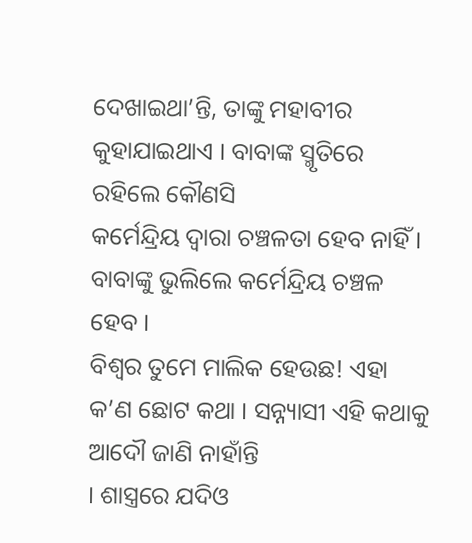ଦେଖାଇଥା’ନ୍ତି, ତାଙ୍କୁ ମହାବୀର କୁହାଯାଇଥାଏ । ବାବାଙ୍କ ସ୍ମୃତିରେ ରହିଲେ କୌଣସି
କର୍ମେନ୍ଦ୍ରିୟ ଦ୍ୱାରା ଚଞ୍ଚଳତା ହେବ ନାହିଁ । ବାବାଙ୍କୁ ଭୁଲିଲେ କର୍ମେନ୍ଦ୍ରିୟ ଚଞ୍ଚଳ ହେବ ।
ବିଶ୍ୱର ତୁମେ ମାଲିକ ହେଉଛ! ଏହା କ’ଣ ଛୋଟ କଥା । ସନ୍ନ୍ୟାସୀ ଏହି କଥାକୁ ଆଦୌ ଜାଣି ନାହାଁନ୍ତି
। ଶାସ୍ତ୍ରରେ ଯଦିଓ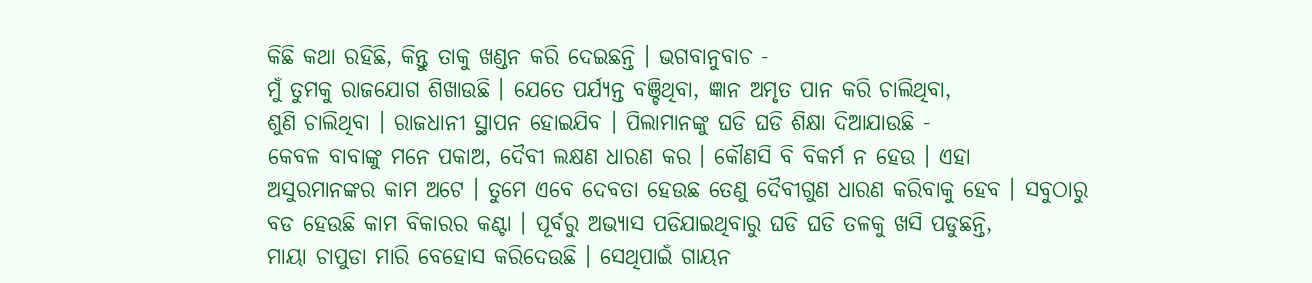କିଛି କଥା ରହିଛି, କିନ୍ତୁ ତାକୁ ଖଣ୍ଡନ କରି ଦେଇଛନ୍ତି । ଭଗବାନୁବାଚ -
ମୁଁ ତୁମକୁ ରାଜଯୋଗ ଶିଖାଉଛି । ଯେତେ ପର୍ଯ୍ୟନ୍ତ ବଞ୍ଚିଥିବା, ଜ୍ଞାନ ଅମୃତ ପାନ କରି ଚାଲିଥିବା,
ଶୁଣି ଚାଲିଥିବା । ରାଜଧାନୀ ସ୍ଥାପନ ହୋଇଯିବ । ପିଲାମାନଙ୍କୁ ଘଡି ଘଡି ଶିକ୍ଷା ଦିଆଯାଉଛି -
କେବଳ ବାବାଙ୍କୁ ମନେ ପକାଅ, ଦୈବୀ ଲକ୍ଷଣ ଧାରଣ କର । କୌଣସି ବି ବିକର୍ମ ନ ହେଉ । ଏହା
ଅସୁରମାନଙ୍କର କାମ ଅଟେ । ତୁମେ ଏବେ ଦେବତା ହେଉଛ ତେଣୁ ଦୈବୀଗୁଣ ଧାରଣ କରିବାକୁ ହେବ । ସବୁଠାରୁ
ବଡ ହେଉଛି କାମ ବିକାରର କଣ୍ଟା । ପୂର୍ବରୁ ଅଭ୍ୟାସ ପଡିଯାଇଥିବାରୁ ଘଡି ଘଡି ତଳକୁ ଖସି ପଡୁଛନ୍ତି,
ମାୟା ଚାପୁଡା ମାରି ବେହୋସ କରିଦେଉଛି । ସେଥିପାଇଁ ଗାୟନ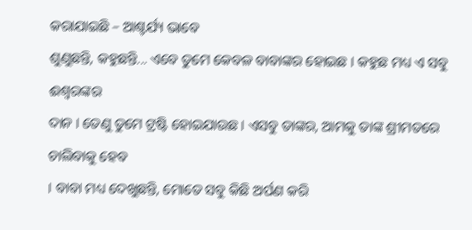କରାଯାଇଛି – ଆଶ୍ଚର୍ଯ୍ୟ ଭାବେ
ଶୁଣୁଛନ୍ତି, କହୁଛନ୍ତି... ଏବେ ତୁମେ କେବଳ ବାବାଙ୍କର ହୋଇଛ । କହୁଛ ମଧ୍ୟ ଏ ସବୁ ଈଶ୍ୱରଙ୍କର
ଦାନ । ତେଣୁ ତୁମେ ଟ୍ରଷ୍ଟି ହୋଇଯାଉଛ । ଏସବୁ ତାଙ୍କର, ଆମକୁ ତାଙ୍କ ଶ୍ରୀମତରେ ଚାଲିବାକୁ ହେବ
। ବାବା ମଧ୍ୟ ଦେଖୁଛନ୍ତି, ମୋତେ ସବୁ କିଛି ଅର୍ପଣ କରି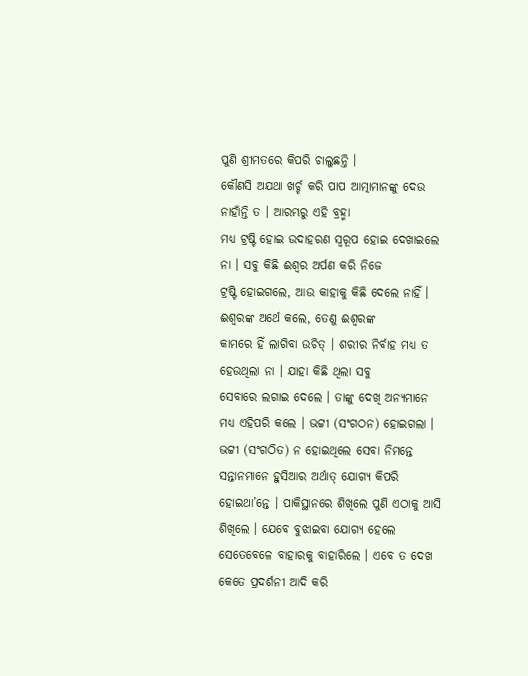ପୁଣି ଶ୍ରୀମତରେ କିପରି ଚାଲୁଛନ୍ତି ।
କୌଣସି ଅଯଥା ଖର୍ଚ୍ଚ କରି ପାପ ଆତ୍ମାମାନଙ୍କୁ ଦେଉ ନାହାଁନ୍ତି ତ । ଆରମ୍ଭରୁ ଏହି ବ୍ରହ୍ମା
ମଧ୍ୟ ଟ୍ରଷ୍ଟି ହୋଇ ଉଦାହରଣ ସ୍ୱରୂପ ହୋଇ ଦେଖାଇଲେ ନା । ସବୁ କିଛି ଈଶ୍ୱର ଅର୍ପଣ କରି ନିଜେ
ଟ୍ରଷ୍ଟି ହୋଇଗଲେ, ଆଉ କାହାକୁ କିଛି ଦେଲେ ନାହିଁ । ଈଶ୍ୱରଙ୍କ ଅର୍ଥେ କଲେ, ତେଣୁ ଈଶ୍ୱରଙ୍କ
କାମରେ ହିଁ ଲାଗିବା ଉଚିତ୍ । ଶରୀର ନିର୍ବାହ ମଧ୍ୟ ତ ହେଉଥିଲା ନା । ଯାହା କିଛି ଥିଲା ସବୁ
ସେବାରେ ଲଗାଇ ଦେଲେ । ତାଙ୍କୁ ଦେଖି ଅନ୍ୟମାନେ ମଧ୍ୟ ଏହିପରି କଲେ । ଭଟ୍ଟୀ (ସଂଗଠନ) ହୋଇଗଲା ।
ଭଟ୍ଟୀ (ସଂଗଠିତ) ନ ହୋଇଥିଲେ ସେବା ନିମନ୍ତେ ସନ୍ତାନମାନେ ହୁସିଆର ଅର୍ଥାତ୍ ଯୋଗ୍ୟ କିପରି
ହୋଇଥା’ନ୍ତେ । ପାକିସ୍ଥାନରେ ଶିଖିଲେ ପୁଣି ଏଠାକୁ ଆସି ଶିଖିଲେ । ଯେବେ ବୁଝାଇବା ଯୋଗ୍ୟ ହେଲେ
ସେତେବେଳେ ବାହାରକୁ ବାହାରିଲେ । ଏବେ ତ ଦେଖ କେତେ ପ୍ରଦର୍ଶନୀ ଆଦି କରି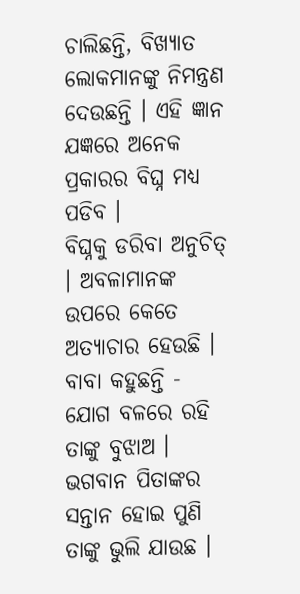ଚାଲିଛନ୍ତି, ବିଖ୍ୟାତ
ଲୋକମାନଙ୍କୁ ନିମନ୍ତ୍ରଣ ଦେଉଛନ୍ତି । ଏହି ଜ୍ଞାନ ଯଜ୍ଞରେ ଅନେକ ପ୍ରକାରର ବିଘ୍ନ ମଧ୍ୟ ପଡିବ ।
ବିଘ୍ନକୁ ଡରିବା ଅନୁଚିତ୍ । ଅବଳାମାନଙ୍କ ଉପରେ କେତେ ଅତ୍ୟାଚାର ହେଉଛି । ବାବା କହୁଛନ୍ତି -
ଯୋଗ ବଳରେ ରହି ତାଙ୍କୁ ବୁଝାଅ । ଭଗବାନ ପିତାଙ୍କର ସନ୍ତାନ ହୋଇ ପୁଣି ତାଙ୍କୁ ଭୁଲି ଯାଉଛ ।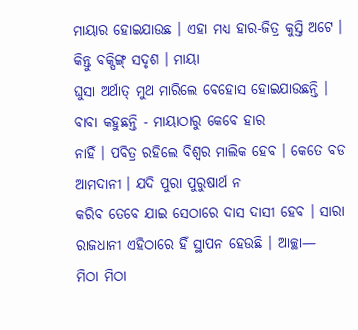ମାୟାର ହୋଇଯାଉଛ । ଏହା ମଧ୍ୟ ହାର-ଜିତ୍ର କୁସ୍ତି ଅଟେ । କିନ୍ତୁ ବକ୍ସିଙ୍ଗ୍ ସଦୃଶ । ମାୟା
ଘୁସା ଅର୍ଥାତ୍ ମୁଥ ମାରିଲେ ବେହୋସ ହୋଇଯାଉଛନ୍ତି । ବାବା କହୁଛନ୍ତି - ମାୟାଠାରୁ କେବେ ହାର
ନାହିଁ । ପବିତ୍ର ରହିଲେ ବିଶ୍ୱର ମାଲିକ ହେବ । କେତେ ବଡ ଆମଦାନୀ । ଯଦି ପୁରା ପୁରୁଷାର୍ଥ ନ
କରିବ ତେବେ ଯାଇ ସେଠାରେ ଦାସ ଦାସୀ ହେବ । ସାରା ରାଜଧାନୀ ଏହିଠାରେ ହିଁ ସ୍ଥାପନ ହେଉଛି । ଆଚ୍ଛା—
ମିଠା ମିଠା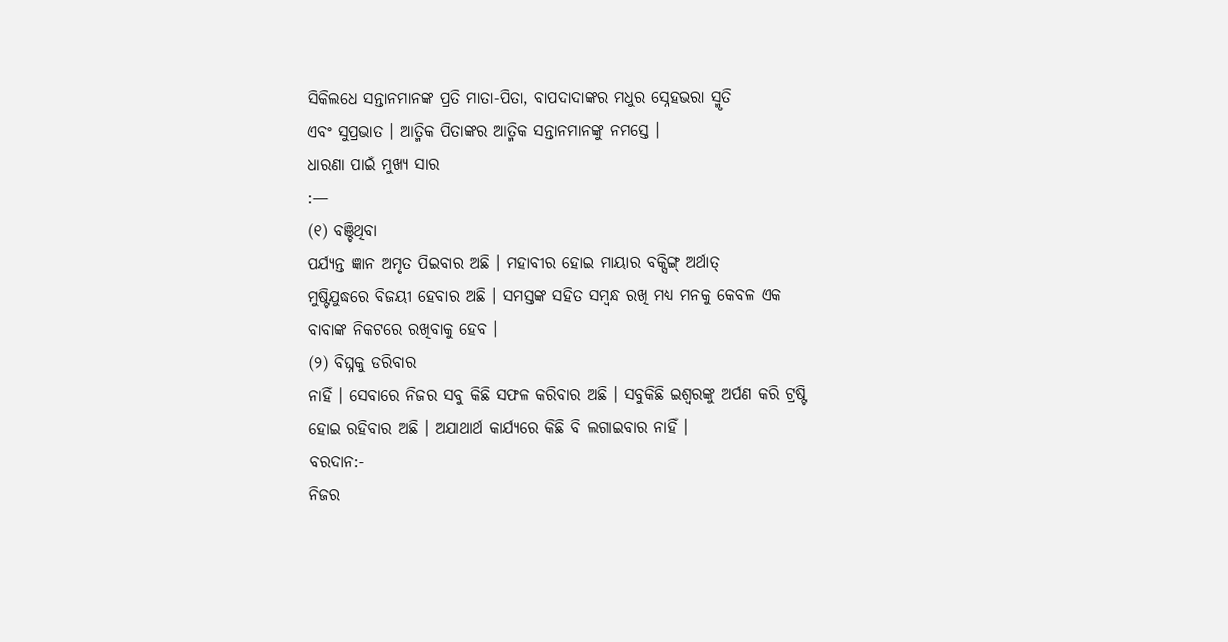ସିକିଲଧେ ସନ୍ତାନମାନଙ୍କ ପ୍ରତି ମାତା-ପିତା, ବାପଦାଦାଙ୍କର ମଧୁର ସ୍ନେହଭରା ସ୍ମୃତି
ଏବଂ ସୁପ୍ରଭାତ । ଆତ୍ମିକ ପିତାଙ୍କର ଆତ୍ମିକ ସନ୍ତାନମାନଙ୍କୁ ନମସ୍ତେ ।
ଧାରଣା ପାଇଁ ମୁଖ୍ୟ ସାର
:—
(୧) ବଞ୍ଚିଥିବା
ପର୍ଯ୍ୟନ୍ତ ଜ୍ଞାନ ଅମୃତ ପିଇବାର ଅଛି । ମହାବୀର ହୋଇ ମାୟାର ବକ୍ସିଙ୍ଗ୍ ଅର୍ଥାତ୍
ମୁଷ୍ଟିଯୁଦ୍ଧରେ ବିଜୟୀ ହେବାର ଅଛି । ସମସ୍ତଙ୍କ ସହିତ ସମ୍ବନ୍ଧ ରଖି ମଧ୍ୟ ମନକୁ କେବଳ ଏକ
ବାବାଙ୍କ ନିକଟରେ ରଖିବାକୁ ହେବ ।
(୨) ବିଘ୍ନକୁ ଡରିବାର
ନାହିଁ । ସେବାରେ ନିଜର ସବୁ କିଛି ସଫଳ କରିବାର ଅଛି । ସବୁକିଛି ଇଶ୍ୱରଙ୍କୁ ଅର୍ପଣ କରି ଟ୍ରଷ୍ଟି
ହୋଇ ରହିବାର ଅଛି । ଅଯାଥାର୍ଥ କାର୍ଯ୍ୟରେ କିଛି ବି ଲଗାଇବାର ନାହିଁ ।
ବରଦାନ:-
ନିଜର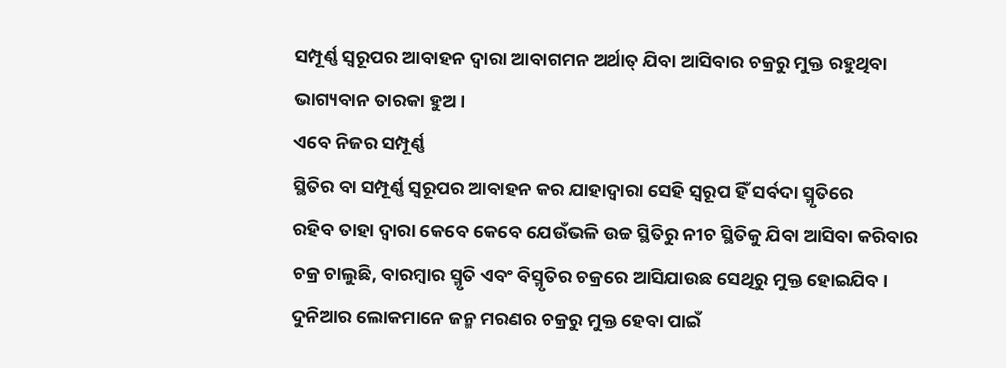ସମ୍ପୂର୍ଣ୍ଣ ସ୍ୱରୂପର ଆବାହନ ଦ୍ୱାରା ଆବାଗମନ ଅର୍ଥାତ୍ ଯିବା ଆସିବାର ଚକ୍ରରୁ ମୁକ୍ତ ରହୁଥିବା
ଭାଗ୍ୟବାନ ତାରକା ହୁଅ ।
ଏବେ ନିଜର ସମ୍ପୂର୍ଣ୍ଣ
ସ୍ଥିତିର ବା ସମ୍ପୂର୍ଣ୍ଣ ସ୍ୱରୂପର ଆବାହନ କର ଯାହାଦ୍ୱାରା ସେହି ସ୍ୱରୂପ ହିଁ ସର୍ବଦା ସ୍ମୃତିରେ
ରହିବ ତାହା ଦ୍ୱାରା କେବେ କେବେ ଯେଉଁଭଳି ଉଚ୍ଚ ସ୍ଥିତିରୁ ନୀଚ ସ୍ଥିତିକୁ ଯିବା ଆସିବା କରିବାର
ଚକ୍ର ଚାଲୁଛି, ବାରମ୍ବାର ସ୍ମୃତି ଏବଂ ବିସ୍ମୃତିର ଚକ୍ରରେ ଆସିଯାଉଛ ସେଥିରୁ ମୁକ୍ତ ହୋଇଯିବ ।
ଦୁନିଆର ଲୋକମାନେ ଜନ୍ମ ମରଣର ଚକ୍ରରୁ ମୁକ୍ତ ହେବା ପାଇଁ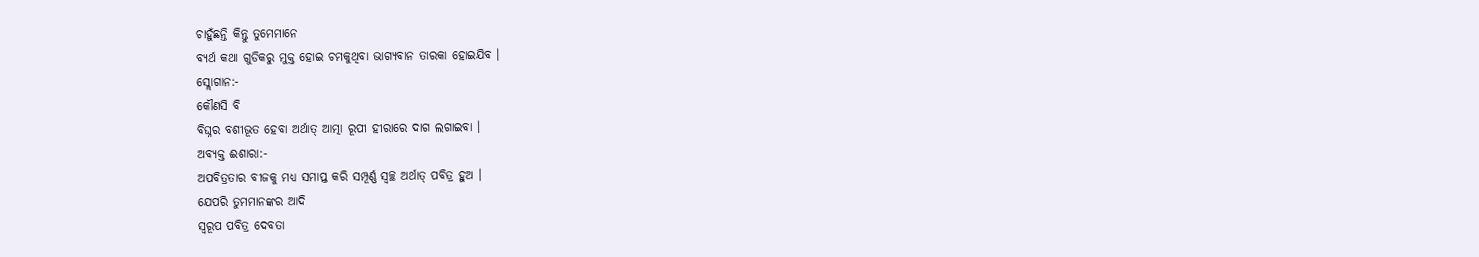ଚାହୁଁଛନ୍ତି କିନ୍ତୁ ତୁମେମାନେ
ବ୍ୟର୍ଥ କଥା ଗୁଡିକରୁ ମୁକ୍ତ ହୋଇ ଚମକୁଥିବା ଭାଗ୍ୟବାନ ତାରକା ହୋଇଯିବ ।
ସ୍ଲୋଗାନ:-
କୌଣସି ବି
ବିଘ୍ନର ବଶୀଭୂତ ହେବା ଅର୍ଥାତ୍ ଆତ୍ମା ରୂପୀ ହୀରାରେ ଦାଗ ଲଗାଇବା ।
ଅବ୍ୟକ୍ତ ଈଶାରା:-
ଅପବିତ୍ରତାର ବୀଜକୁ ମଧ୍ୟ ସମାପ୍ତ କରି ସମ୍ପୂର୍ଣ୍ଣ ସ୍ୱଚ୍ଛ ଅର୍ଥାତ୍ ପବିତ୍ର ହୁଅ ।
ଯେପରି ତୁମମାନଙ୍କର ଆଦି
ସ୍ୱରୂପ ପବିତ୍ର ଦେବତା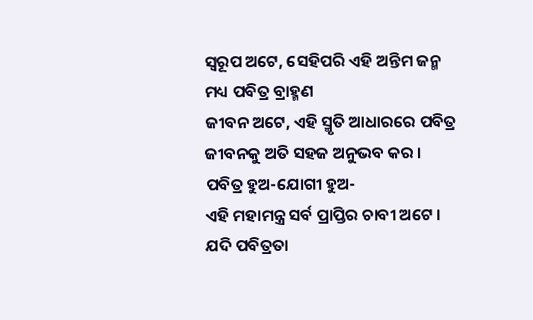ସ୍ୱରୂପ ଅଟେ, ସେହିପରି ଏହି ଅନ୍ତିମ ଜନ୍ମ ମଧ୍ୟ ପବିତ୍ର ବ୍ରାହ୍ମଣ
ଜୀବନ ଅଟେ, ଏହି ସ୍ମୃତି ଆଧାରରେ ପବିତ୍ର ଜୀବନକୁ ଅତି ସହଜ ଅନୁଭବ କର । ପବିତ୍ର ହୁଅ-ଯୋଗୀ ହୁଅ-
ଏହି ମହାମନ୍ତ୍ର ସର୍ବ ପ୍ରାପ୍ତିର ଚାବୀ ଅଟେ । ଯଦି ପବିତ୍ରତା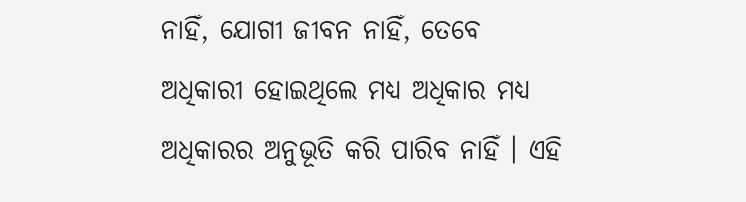ନାହିଁ, ଯୋଗୀ ଜୀବନ ନାହିଁ, ତେବେ
ଅଧିକାରୀ ହୋଇଥିଲେ ମଧ୍ୟ ଅଧିକାର ମଧ୍ୟ ଅଧିକାରର ଅନୁଭୂତି କରି ପାରିବ ନାହିଁ । ଏହି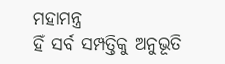ମହାମନ୍ତ୍ର
ହିଁ ସର୍ବ ସମ୍ପତ୍ତିକୁ ଅନୁଭୂତି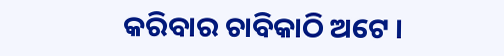କରିବାର ଚାବିକାଠି ଅଟେ ।